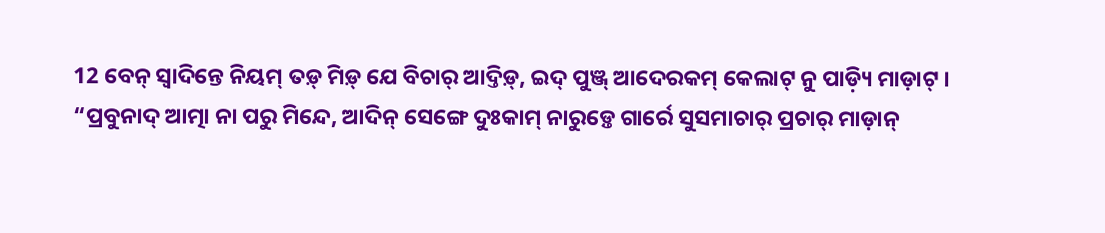12 ବେନ୍ ସ୍ୱାଦିନ୍ତେ ନିୟମ୍ ତଡ଼୍ ମିଡ଼୍ ଯେ ବିଚାର୍ ଆଦ୍ତିଡ଼୍, ଇଦ୍ ପୁଞ୍ଜ୍ ଆଦେରକମ୍ କେଲାଟ୍ ନୁ ପାଡ଼୍ୟି ମାଡ଼ାଟ୍ ।
“ପ୍ରବୁନାଦ୍ ଆତ୍ମା ନା ପରୁ ମିନ୍ଦେ, ଆଦିନ୍ ସେଙ୍ଗେ ଦୁଃକାମ୍ ନାରୁଡ଼୍ତେ ଗାର୍ରେ ସୁସମାଚାର୍ ପ୍ରଚାର୍ ମାଡ଼ାନ୍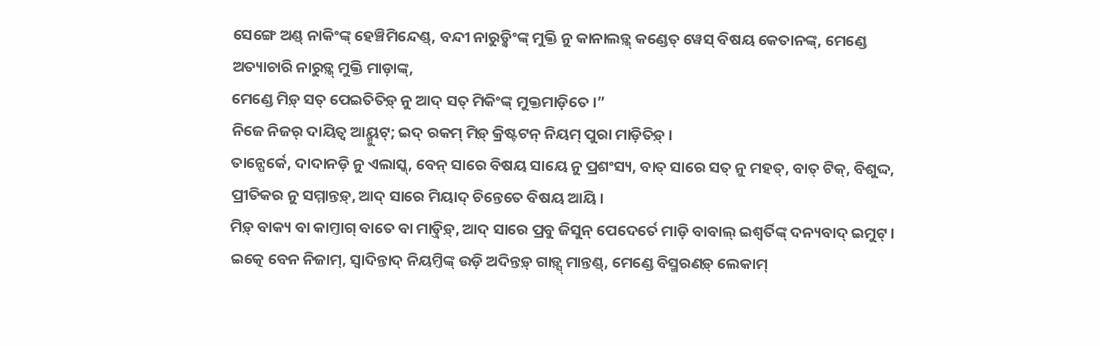ସେଙ୍ଗେ ଅଣ୍ଡ୍ ନାକିଂଙ୍କ୍ ହେଞ୍ଚିମିନ୍ଦେଣ୍ଡ୍, ବନ୍ଦୀ ନାରୁଡ଼୍କିଂଙ୍କ୍ ମୁକ୍ତି ନୁ କାନାଲଡ଼୍କ୍ କଣ୍ଡେତ୍ ୱେସ୍ ବିଷୟ କେତାନଙ୍କ୍, ମେଣ୍ଡେ ଅତ୍ୟାଚାରି ନାରୁଡ଼୍କ୍ ମୁକ୍ତି ମାଡ଼ାଙ୍କ୍,
ମେଣ୍ଡେ ମିଡ଼୍ ସତ୍ ପେଇତିତିଡ଼୍ ନୁ ଆଦ୍ ସତ୍ ମିକିଂଙ୍କ୍ ମୁକ୍ତମାଡ଼ିତେ ।”
ନିଜେ ନିଜର୍ ଦାୟିତ୍ୱ ଆୟ୍ମୁଟ୍; ଇଦ୍ ରକମ୍ ମିଡ଼୍ କ୍ରିଷ୍ଟଟନ୍ ନିୟମ୍ ପୁରା ମାଡ଼ିତିଡ଼୍ ।
ତାନ୍ପେର୍କେ, ଦାଦାନଡ଼ି ନୁ ଏଲାସ୍କ୍, ବେନ୍ ସାରେ ବିଷୟ ସାୟେ ନୁ ପ୍ରଶଂସ୍ୟ, ବାତ୍ ସାରେ ସତ୍ ନୁ ମହତ୍, ବାତ୍ ଟିକ୍, ବିଶୁଦ୍ଦ, ପ୍ରୀତିକର ନୁ ସମ୍ମାନ୍ତଡ଼୍, ଆଦ୍ ସାରେ ମିୟାଦ୍ ଚିନ୍ତେତେ ବିଷୟ ଆୟି ।
ମିଡ଼୍ ବାକ୍ୟ ବା କାମ୍ତାଗ୍ ବାତେ ବା ମାଡ଼୍ତିଡ଼୍, ଆଦ୍ ସାରେ ପ୍ରବୁ ଜିସୁନ୍ ପେଦେର୍ତେ ମାଡ଼ି ବାବାଲ୍ ଇଶ୍ୱର୍ତିଙ୍କ୍ ଦନ୍ୟବାଦ୍ ଇମୁଟ୍ ।
ଇତ୍କେ ବେନ ନିଜାମ୍, ସ୍ୱାଦିନ୍ତାଦ୍ ନିୟମ୍ତିଙ୍କ୍ ଉଡ଼ି ଅଦିନ୍ତଡ଼୍ ଗାଡ଼୍ସ୍ ମାନ୍ତଣ୍ଡ୍, ମେଣ୍ଡେ ବିସ୍ମରଣଡ଼୍ ଲେକାମ୍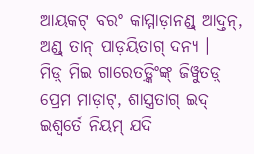ଆୟକଟ୍ ବରଂ କାମ୍ମାଡ଼ାନଣ୍ଡ୍ ଆଦ୍ତନ୍, ଅଣ୍ଡ୍ ତାନ୍ ପାଡ଼ୟିତାଗ୍ ଦନ୍ୟ ।
ମିଡ଼୍ ମିଇ ଗାରେତଡ଼୍କିଂଙ୍କ୍ ଜିୱୁତଡ଼୍ ପ୍ରେମ ମାଡ଼ାଟ୍, ଶାସ୍ତ୍ରତାଗ୍ ଇଦ୍ ଇଶ୍ୱର୍ତେ ନିୟମ୍ ଯଦି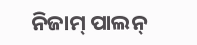ନିଜାମ୍ ପାଲନ୍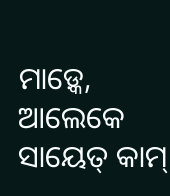ମାଡ଼୍କେ, ଆଲେକେ ସାୟେତ୍ କାମ୍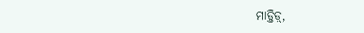ମାଡ଼୍ତିଡ଼୍,